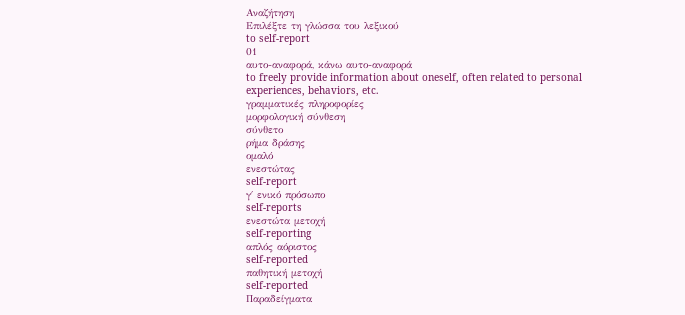Αναζήτηση
Επιλέξτε τη γλώσσα του λεξικού
to self-report
01
αυτο-αναφορά, κάνω αυτο-αναφορά
to freely provide information about oneself, often related to personal experiences, behaviors, etc.
γραμματικές πληροφορίες
μορφολογική σύνθεση
σύνθετο
ρήμα δράσης
ομαλό
ενεστώτας
self-report
γ΄ ενικό πρόσωπο
self-reports
ενεστώτα μετοχή
self-reporting
απλός αόριστος
self-reported
παθητική μετοχή
self-reported
Παραδείγματα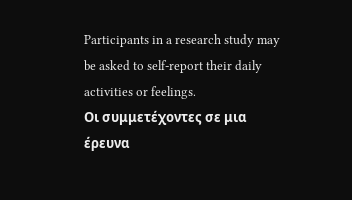Participants in a research study may be asked to self-report their daily activities or feelings.
Οι συμμετέχοντες σε μια έρευνα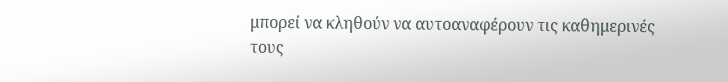μπορεί να κληθούν να αυτοαναφέρουν τις καθημερινές τους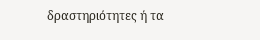δραστηριότητες ή τα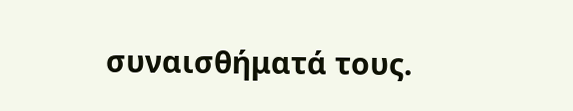συναισθήματά τους.